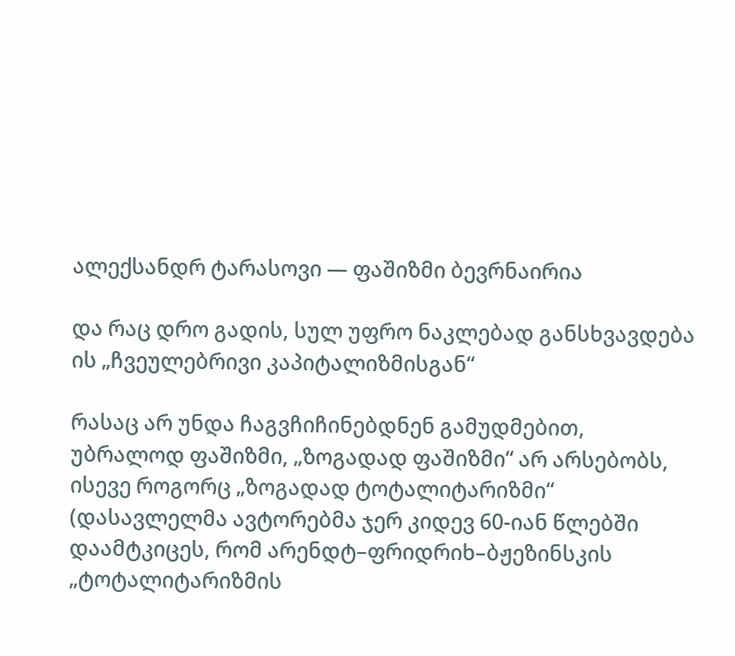ალექსანდრ ტარასოვი — ფაშიზმი ბევრნაირია

და რაც დრო გადის, სულ უფრო ნაკლებად განსხვავდება ის „ჩვეულებრივი კაპიტალიზმისგან“

რასაც არ უნდა ჩაგვჩიჩინებდნენ გამუდმებით, უბრალოდ ფაშიზმი, „ზოგადად ფაშიზმი“ არ არსებობს, ისევე როგორც „ზოგადად ტოტალიტარიზმი“ (დასავლელმა ავტორებმა ჯერ კიდევ 60-იან წლებში დაამტკიცეს, რომ არენდტ–ფრიდრიხ–ბჟეზინსკის „ტოტალიტარიზმის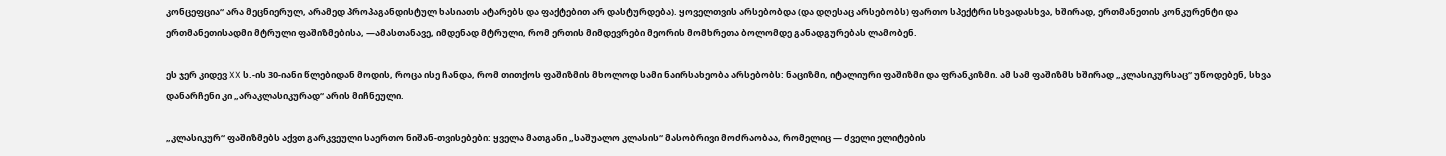კონცეფცია“ არა მეცნიერულ, არამედ პროპაგანდისტულ ხასიათს ატარებს და ფაქტებით არ დასტურდება). ყოველთვის არსებობდა (და დღესაც არსებობს) ფართო სპექტრი სხვადასხვა, ხშირად, ერთმანეთის კონკურენტი და ერთმანეთისადმი მტრული ფაშიზმებისა, —ამასთანავე, იმდენად მტრული, რომ ერთის მიმდევრები მეორის მომხრეთა ბოლომდე განადგურებას ლამობენ.

ეს ჯერ კიდევ XX ს.-ის 30-იანი წლებიდან მოდის, როცა ისე ჩანდა, რომ თითქოს ფაშიზმის მხოლოდ სამი ნაირსახეობა არსებობს: ნაციზმი, იტალიური ფაშიზმი და ფრანკიზმი. ამ სამ ფაშიზმს ხშირად „კლასიკურსაც“ უწოდებენ, სხვა დანარჩენი კი „არაკლასიკურად“ არის მიჩნეული.

„კლასიკურ“ ფაშიზმებს აქვთ გარკვეული საერთო ნიშან-თვისებები: ყველა მათგანი „საშუალო კლასის“ მასობრივი მოძრაობაა, რომელიც — ძველი ელიტების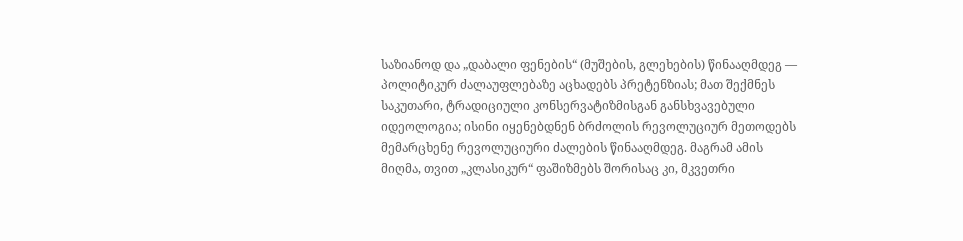საზიანოდ და „დაბალი ფენების“ (მუშების, გლეხების) წინააღმდეგ — პოლიტიკურ ძალაუფლებაზე აცხადებს პრეტენზიას; მათ შექმნეს საკუთარი, ტრადიციული კონსერვატიზმისგან განსხვავებული იდეოლოგია; ისინი იყენებდნენ ბრძოლის რევოლუციურ მეთოდებს მემარცხენე რევოლუციური ძალების წინააღმდეგ. მაგრამ ამის მიღმა, თვით „კლასიკურ“ ფაშიზმებს შორისაც კი, მკვეთრი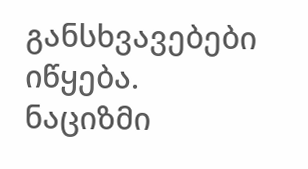განსხვავებები იწყება. ნაციზმი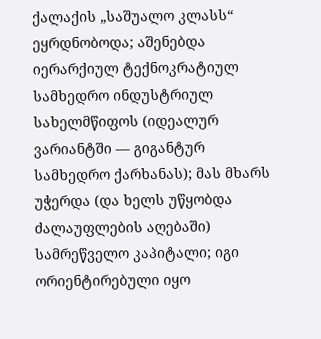ქალაქის „საშუალო კლასს“ ეყრდნობოდა; აშენებდა იერარქიულ ტექნოკრატიულ სამხედრო ინდუსტრიულ სახელმწიფოს (იდეალურ ვარიანტში — გიგანტურ სამხედრო ქარხანას); მას მხარს უჭერდა (და ხელს უწყობდა ძალაუფლების აღებაში) სამრეწველო კაპიტალი; იგი ორიენტირებული იყო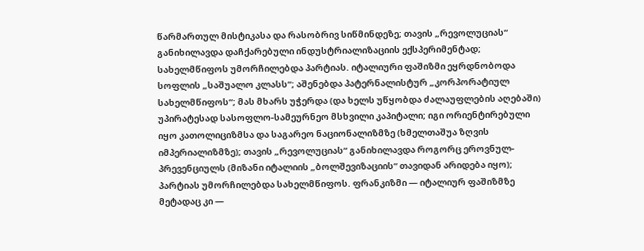წარმართულ მისტიკასა და რასობრივ სიწმინდეზე; თავის „რევოლუციას“ განიხილავდა დაჩქარებული ინდუსტრიალიზაციის ექსპერიმენტად; სახელმწიფოს უმორჩილებდა პარტიას. იტალიური ფაშიზმი ეყრდნობოდა სოფლის „საშუალო კლასს“; აშენებდა პატერნალისტურ „კორპორატიულ სახელმწიფოს“; მას მხარს უჭერდა (და ხელს უწყობდა ძალაუფლების აღებაში)  უპირატესად სასოფლო-სამეურნეო მსხვილი კაპიტალი; იგი ორიენტირებული იყო კათოლიციზმსა და საგარეო ნაციონალიზმზე (ხმელთაშუა ზღვის იმპერიალიზმზე); თავის „რევოლუციას“ განიხილავდა როგორც ეროვნულ-პრევენციულს (მიზანი იტალიის „ბოლშევიზაციის“ თავიდან არიდება იყო); პარტიას უმორჩილებდა სახელმწიფოს. ფრანკიზმი — იტალიურ ფაშიზმზე მეტადაც კი —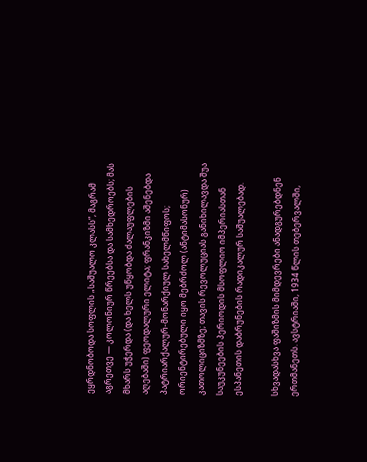ეყრდნობოდა სოფლის „საშუალო კლასს“, მაგრამ აგრეთვე — კოლონიურ წრეებსა და სამხედროებს; მას მხარს უჭერდა (და ხელს უწყობდა ძალაუფლების აღებაში) ფეოდალური ელიტა; ფრანკიზმი აშენებდა პატრიარქალურ-მონარქიულ სახელმწიფოს; ორიენტირებული იყო მებრძოლ (ანტიმასონურ) კათოლიციზმზე; თავის რევოლუციას განიხილავდა შუა საუკუნეების პერიოდის მსოფლიო იმპერიასთან ესპანეთის დაბრუნების რადიკალურ საშუალებად.

სხვადასხვა ფაშიზმის მიმდევრები ანადგურებდნენ ერთმანეთს. ავსტრიაში, 1934 წლის თებერვალში,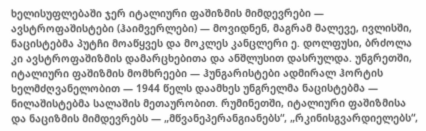ხელისუფლებაში ჯერ იტალიური ფაშიზმის მიმდევრები — ავსტროფაშისტები (ჰაიმვერლები) — მოვიდნენ, მაგრამ მალევე, ივლისში, ნაცისტებმა პუტჩი მოაწყვეს და მოკლეს კანცლერი ე. დოლფუსი, ბრძოლა კი ავსტროფაშიზმის დამარცხებითა და ანშლუსით დასრულდა. უნგრეთში, იტალიური ფაშიზმის მომხრეები — ჰუნგარისტები ადმირალ ჰორტის ხელმძღვანელობით — 1944 წელს დაამხეს უნგრელმა ნაცისტებმა — ნილაშისტებმა სალაშის მეთაურობით. რუმინეთში, იტალიური ფაშიზმისა და ნაციზმის მიმდევრებს — „მწვანეპერანგიანებს“, „რკინისგვარდიელებს“,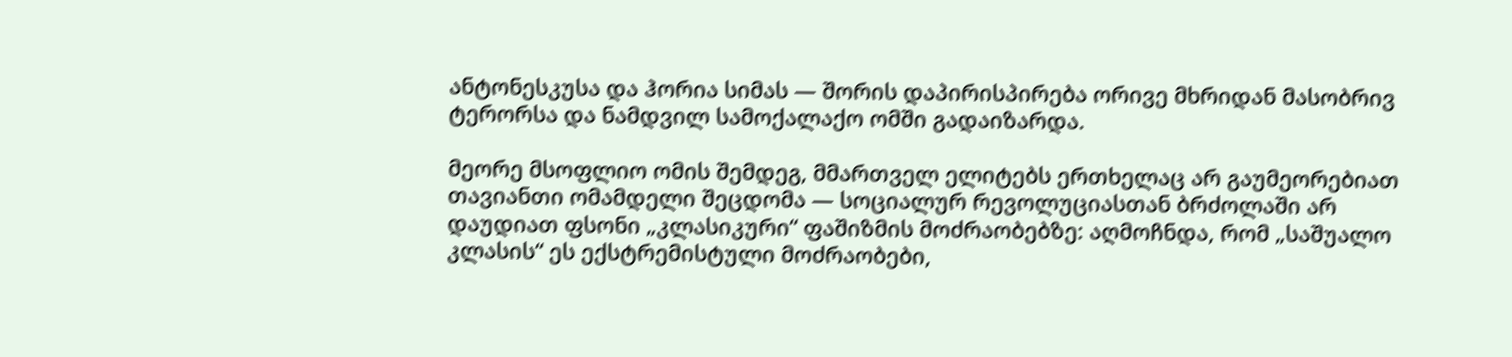ანტონესკუსა და ჰორია სიმას — შორის დაპირისპირება ორივე მხრიდან მასობრივ ტერორსა და ნამდვილ სამოქალაქო ომში გადაიზარდა.

მეორე მსოფლიო ომის შემდეგ, მმართველ ელიტებს ერთხელაც არ გაუმეორებიათ თავიანთი ომამდელი შეცდომა — სოციალურ რევოლუციასთან ბრძოლაში არ დაუდიათ ფსონი „კლასიკური“ ფაშიზმის მოძრაობებზე: აღმოჩნდა, რომ „საშუალო კლასის“ ეს ექსტრემისტული მოძრაობები,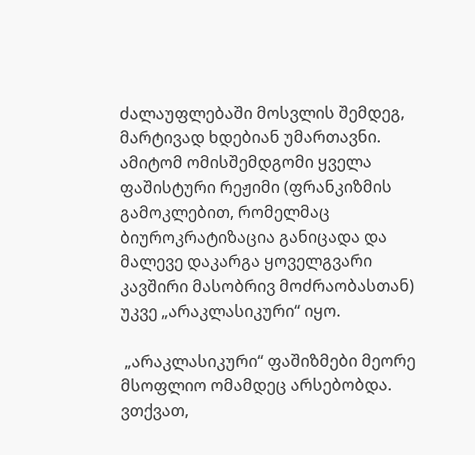ძალაუფლებაში მოსვლის შემდეგ, მარტივად ხდებიან უმართავნი. ამიტომ ომისშემდგომი ყველა ფაშისტური რეჟიმი (ფრანკიზმის გამოკლებით, რომელმაც ბიუროკრატიზაცია განიცადა და მალევე დაკარგა ყოველგვარი კავშირი მასობრივ მოძრაობასთან) უკვე „არაკლასიკური“ იყო.

 „არაკლასიკური“ ფაშიზმები მეორე მსოფლიო ომამდეც არსებობდა. ვთქვათ,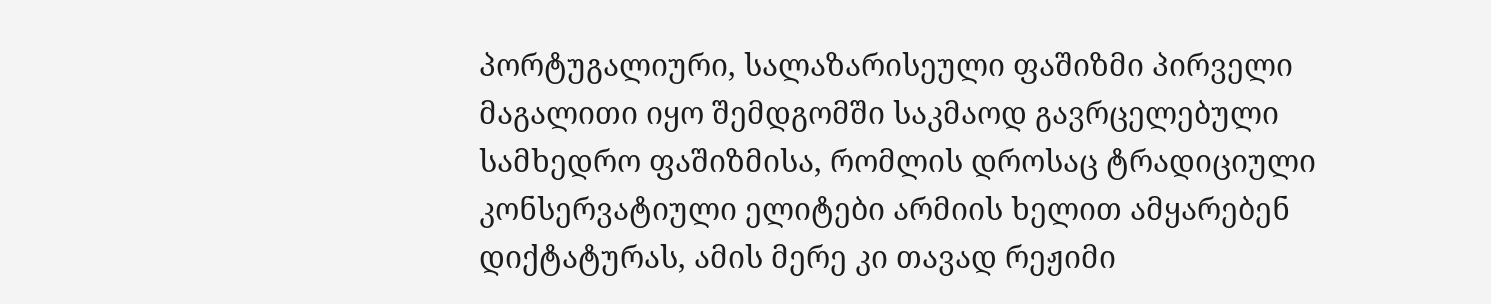პორტუგალიური, სალაზარისეული ფაშიზმი პირველი მაგალითი იყო შემდგომში საკმაოდ გავრცელებული სამხედრო ფაშიზმისა, რომლის დროსაც ტრადიციული კონსერვატიული ელიტები არმიის ხელით ამყარებენ დიქტატურას, ამის მერე კი თავად რეჟიმი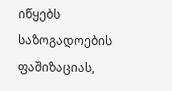იწყებს საზოგადოების ფაშიზაციას,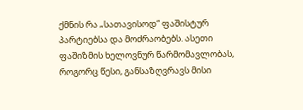ქმნის რა „სათავისოდ“ ფაშისტურ პარტიებსა და მოძრაობებს. ასეთი ფაშიზმის ხელოვნურ წარმომავლობას, როგორც წესი, განსაზღვრავს მისი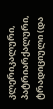კლერიკალური, პატრიარქალური, ტრადიციული (და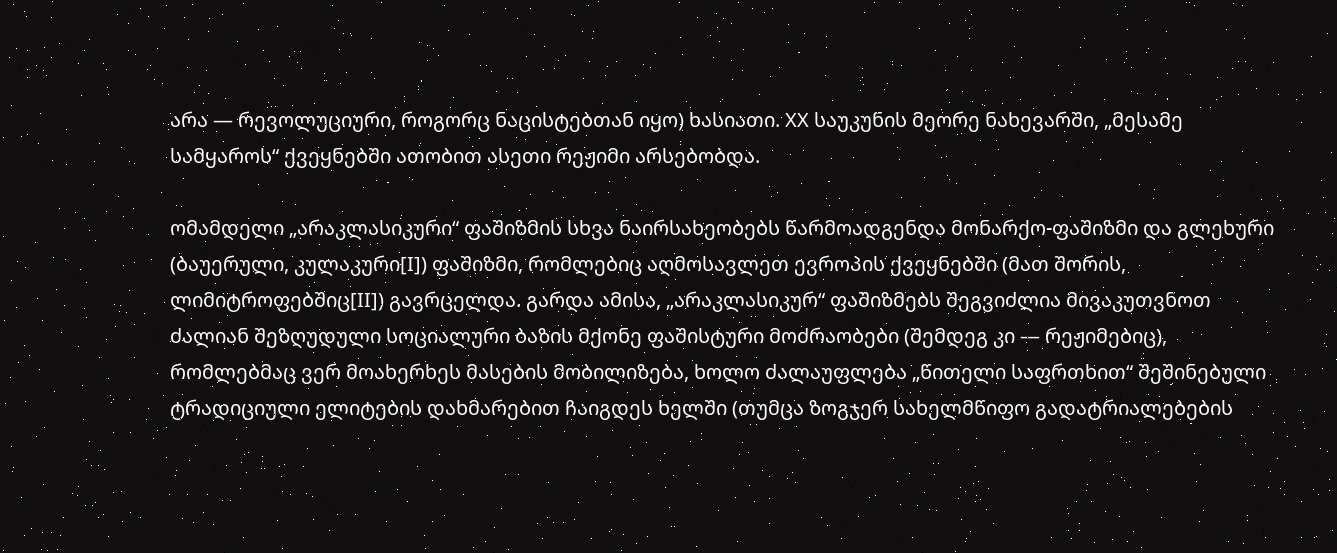არა — რევოლუციური, როგორც ნაცისტებთან იყო) ხასიათი. XX საუკუნის მეორე ნახევარში, „მესამე სამყაროს“ ქვეყნებში ათობით ასეთი რეჟიმი არსებობდა.

ომამდელი „არაკლასიკური“ ფაშიზმის სხვა ნაირსახეობებს წარმოადგენდა მონარქო-ფაშიზმი და გლეხური (ბაუერული, კულაკური[I]) ფაშიზმი, რომლებიც აღმოსავლეთ ევროპის ქვეყნებში (მათ შორის, ლიმიტროფებშიც[II]) გავრცელდა. გარდა ამისა, „არაკლასიკურ“ ფაშიზმებს შეგვიძლია მივაკუთვნოთ ძალიან შეზღუდული სოციალური ბაზის მქონე ფაშისტური მოძრაობები (შემდეგ კი — რეჟიმებიც), რომლებმაც ვერ მოახერხეს მასების მობილიზება, ხოლო ძალაუფლება „წითელი საფრთხით“ შეშინებული ტრადიციული ელიტების დახმარებით ჩაიგდეს ხელში (თუმცა ზოგჯერ სახელმწიფო გადატრიალებების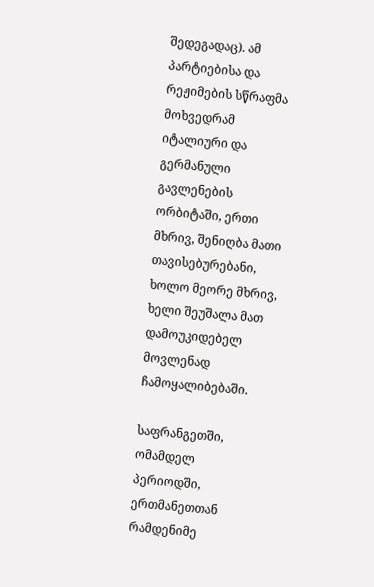შედეგადაც). ამ პარტიებისა და რეჟიმების სწრაფმა მოხვედრამ იტალიური და გერმანული გავლენების ორბიტაში, ერთი მხრივ, შენიღბა მათი თავისებურებანი, ხოლო მეორე მხრივ, ხელი შეუშალა მათ დამოუკიდებელ მოვლენად ჩამოყალიბებაში.

საფრანგეთში, ომამდელ პერიოდში, ერთმანეთთან რამდენიმე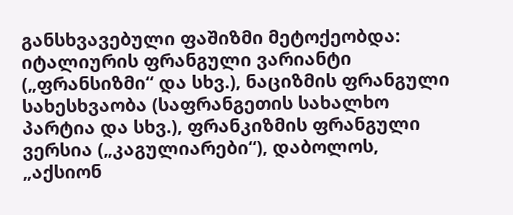განსხვავებული ფაშიზმი მეტოქეობდა: იტალიურის ფრანგული ვარიანტი („ფრანსიზმი“ და სხვ.), ნაციზმის ფრანგული სახესხვაობა (საფრანგეთის სახალხო პარტია და სხვ.), ფრანკიზმის ფრანგული ვერსია („კაგულიარები“), დაბოლოს, „აქსიონ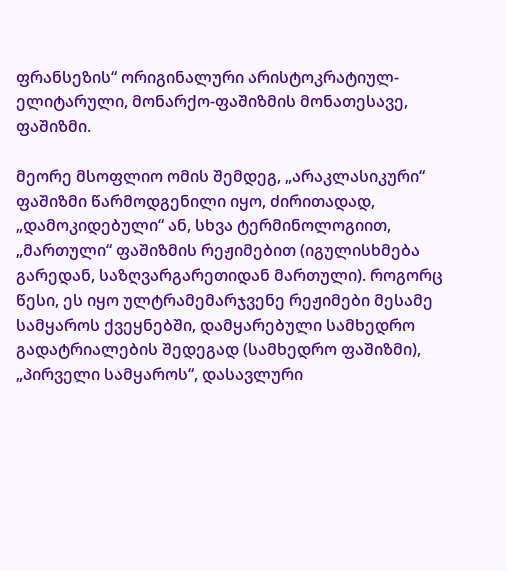ფრანსეზის“ ორიგინალური არისტოკრატიულ-ელიტარული, მონარქო-ფაშიზმის მონათესავე, ფაშიზმი.

მეორე მსოფლიო ომის შემდეგ, „არაკლასიკური“ ფაშიზმი წარმოდგენილი იყო, ძირითადად, „დამოკიდებული“ ან, სხვა ტერმინოლოგიით, „მართული“ ფაშიზმის რეჟიმებით (იგულისხმება გარედან, საზღვარგარეთიდან მართული). როგორც წესი, ეს იყო ულტრამემარჯვენე რეჟიმები მესამე სამყაროს ქვეყნებში, დამყარებული სამხედრო გადატრიალების შედეგად (სამხედრო ფაშიზმი), „პირველი სამყაროს“, დასავლური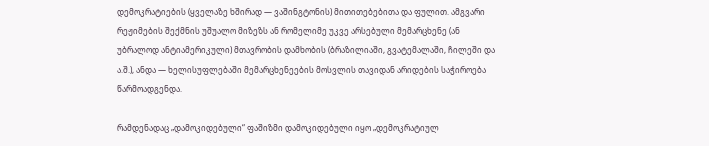დემოკრატიების (ყველაზე ხშირად — ვაშინგტონის) მითითებებითა და ფულით. ამგვარი რეჟიმების შექმნის უშუალო მიზეზს ან რომელიმე უკვე არსებული მემარცხენე (ან უბრალოდ ანტიამერიკული) მთავრობის დამხობის (ბრაზილიაში, გვატემალაში, ჩილეში და ა.შ.), ანდა — ხელისუფლებაში მემარცხენეების მოსვლის თავიდან არიდების საჭიროება წარმოადგენდა.

რამდენადაც „დამოკიდებული“ ფაშიზმი დამოკიდებული იყო „დემოკრატიულ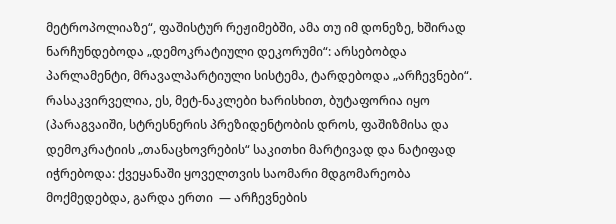მეტროპოლიაზე“, ფაშისტურ რეჟიმებში, ამა თუ იმ დონეზე, ხშირად ნარჩუნდებოდა „დემოკრატიული დეკორუმი“: არსებობდა პარლამენტი, მრავალპარტიული სისტემა, ტარდებოდა „არჩევნები“. რასაკვირველია, ეს, მეტ-ნაკლები ხარისხით, ბუტაფორია იყო (პარაგვაიში, სტრესნერის პრეზიდენტობის დროს, ფაშიზმისა და დემოკრატიის „თანაცხოვრების“ საკითხი მარტივად და ნატიფად იჭრებოდა: ქვეყანაში ყოველთვის საომარი მდგომარეობა მოქმედებდა, გარდა ერთი  — არჩევნების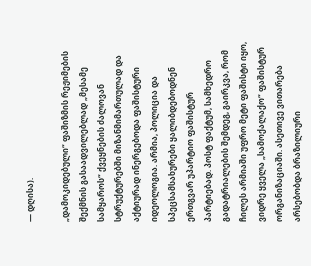— დღისა).

„დამოკიდებული“ ფაშიზმის რეჟიმების შექმნის გასაადვილებლად „მესამე სამყაროს“ ქვეყნების ძალოვან სტრუქტურებში მიზანმიმართულად და აქტიურად ინერგებოდა ფაშისტური იდეოლოგია. არმია, პოლიცია და სპეცსამსახურები ყალიბდებოდნენ ერთგვარ უპარტიო ფაშისტურ პარტიებად. პოსტ ფაქტუმ, სამხედრო გადატრიალების შემდეგ, გაირკვა, რომ ჩილეს არმიაში უფრო მეტი ფაშისტი იყო, ვიდრე ყველა „სამოქალაქო“ ფაშისტურ ორგანიზაციაში. ასეთივე ვითარება არსებობდა ბრაზილიური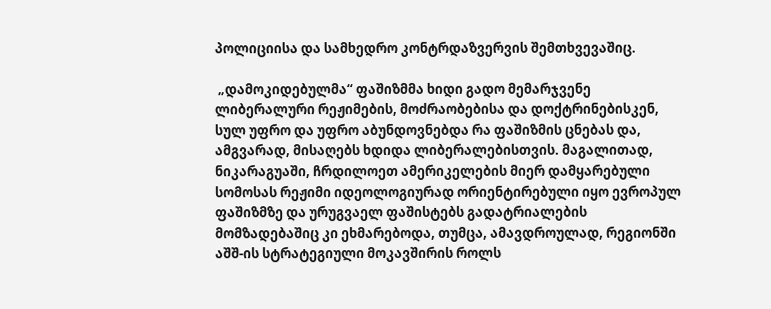პოლიციისა და სამხედრო კონტრდაზვერვის შემთხვევაშიც.

 „დამოკიდებულმა“ ფაშიზმმა ხიდი გადო მემარჯვენე ლიბერალური რეჟიმების, მოძრაობებისა და დოქტრინებისკენ, სულ უფრო და უფრო აბუნდოვნებდა რა ფაშიზმის ცნებას და, ამგვარად, მისაღებს ხდიდა ლიბერალებისთვის. მაგალითად, ნიკარაგუაში, ჩრდილოეთ ამერიკელების მიერ დამყარებული სომოსას რეჟიმი იდეოლოგიურად ორიენტირებული იყო ევროპულ ფაშიზმზე და ურუგვაელ ფაშისტებს გადატრიალების მომზადებაშიც კი ეხმარებოდა, თუმცა, ამავდროულად, რეგიონში აშშ-ის სტრატეგიული მოკავშირის როლს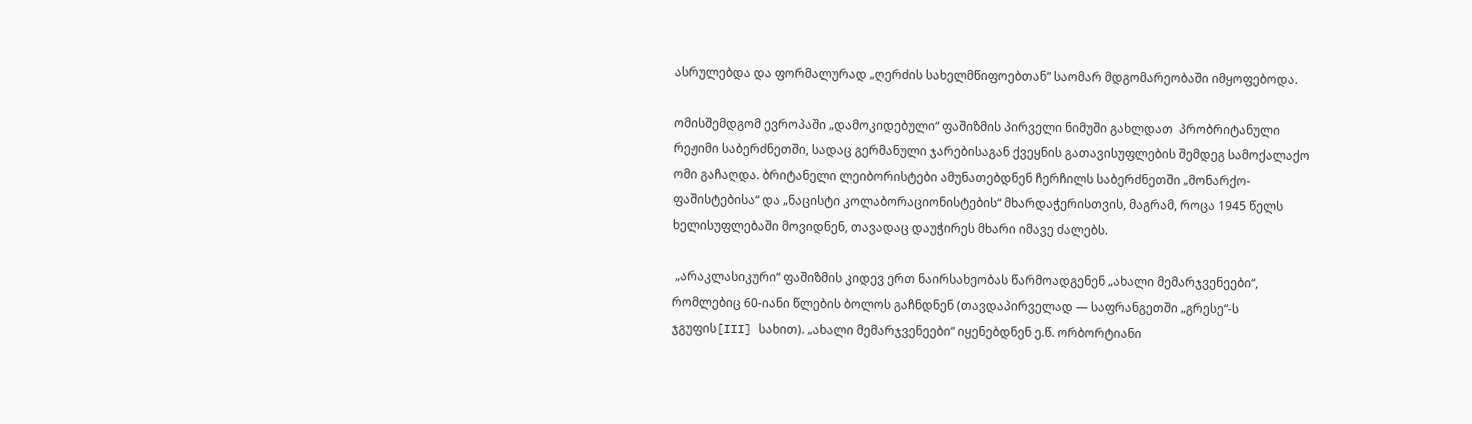ასრულებდა და ფორმალურად „ღერძის სახელმწიფოებთან“ საომარ მდგომარეობაში იმყოფებოდა.

ომისშემდგომ ევროპაში „დამოკიდებული“ ფაშიზმის პირველი ნიმუში გახლდათ  პრობრიტანული რეჟიმი საბერძნეთში, სადაც გერმანული ჯარებისაგან ქვეყნის გათავისუფლების შემდეგ სამოქალაქო ომი გაჩაღდა. ბრიტანელი ლეიბორისტები ამუნათებდნენ ჩერჩილს საბერძნეთში „მონარქო-ფაშისტებისა“ და „ნაცისტი კოლაბორაციონისტების“ მხარდაჭერისთვის, მაგრამ, როცა 1945 წელს ხელისუფლებაში მოვიდნენ, თავადაც დაუჭირეს მხარი იმავე ძალებს.

 „არაკლასიკური“ ფაშიზმის კიდევ ერთ ნაირსახეობას წარმოადგენენ „ახალი მემარჯვენეები“, რომლებიც 60-იანი წლების ბოლოს გაჩნდნენ (თავდაპირველად — საფრანგეთში „გრესე“-ს ჯგუფის[III] სახით). „ახალი მემარჯვენეები“ იყენებდნენ ე.წ. ორბორტიანი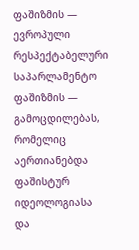ფაშიზმის — ევროპული რესპექტაბელური საპარლამენტო ფაშიზმის — გამოცდილებას, რომელიც აერთიანებდა ფაშისტურ იდეოლოგიასა და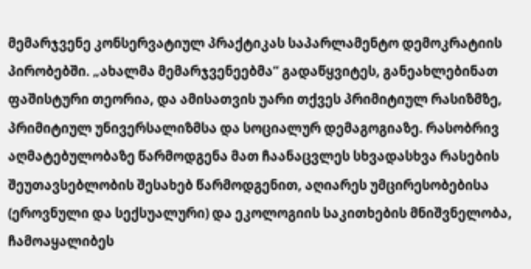მემარჯვენე კონსერვატიულ პრაქტიკას საპარლამენტო დემოკრატიის პირობებში. „ახალმა მემარჯვენეებმა“ გადაწყვიტეს, განეახლებინათ ფაშისტური თეორია, და ამისათვის უარი თქვეს პრიმიტიულ რასიზმზე, პრიმიტიულ უნივერსალიზმსა და სოციალურ დემაგოგიაზე. რასობრივ აღმატებულობაზე წარმოდგენა მათ ჩაანაცვლეს სხვადასხვა რასების შეუთავსებლობის შესახებ წარმოდგენით, აღიარეს უმცირესობებისა (ეროვნული და სექსუალური) და ეკოლოგიის საკითხების მნიშვნელობა, ჩამოაყალიბეს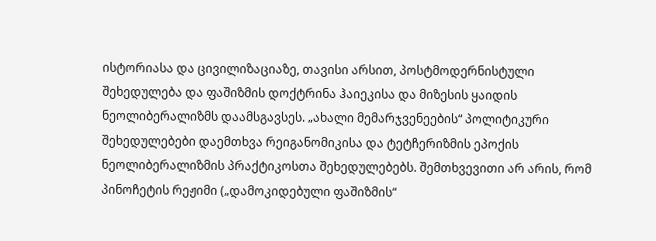ისტორიასა და ცივილიზაციაზე, თავისი არსით, პოსტმოდერნისტული შეხედულება და ფაშიზმის დოქტრინა ჰაიეკისა და მიზესის ყაიდის ნეოლიბერალიზმს დაამსგავსეს. „ახალი მემარჯვენეების“ პოლიტიკური შეხედულებები დაემთხვა რეიგანომიკისა და ტეტჩერიზმის ეპოქის ნეოლიბერალიზმის პრაქტიკოსთა შეხედულებებს. შემთხვევითი არ არის, რომ პინოჩეტის რეჟიმი („დამოკიდებული ფაშიზმის“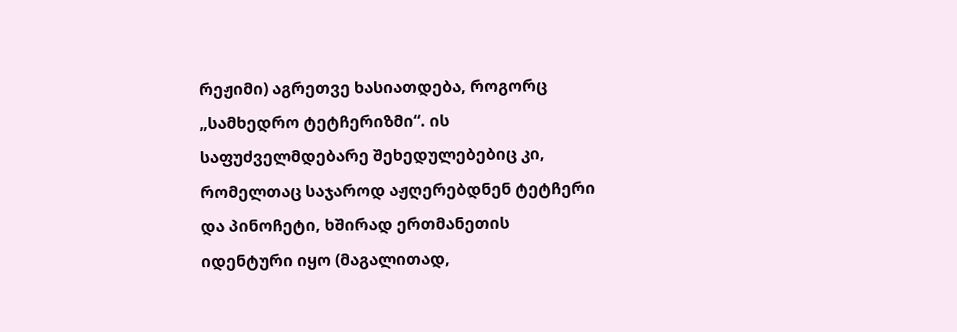რეჟიმი) აგრეთვე ხასიათდება, როგორც „სამხედრო ტეტჩერიზმი“. ის საფუძველმდებარე შეხედულებებიც კი, რომელთაც საჯაროდ აჟღერებდნენ ტეტჩერი და პინოჩეტი, ხშირად ერთმანეთის იდენტური იყო (მაგალითად,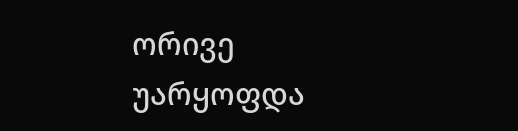ორივე უარყოფდა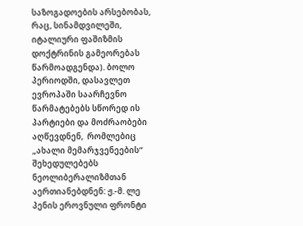საზოგადოების არსებობას, რაც, სინამდვილეში, იტალიური ფაშიზმის დოქტრინის გამეორებას წარმოადგენდა). ბოლო პერიოდში, დასავლეთ ევროპაში საარჩევნო წარმატებებს სწორედ ის პარტიები და მოძრაობები აღწევდნენ,  რომლებიც „ახალი მემარჯვენეების“ შეხედულებებს ნეოლიბერალიზმთან აერთიანებდნენ: ჟ.-მ. ლე პენის ეროვნული ფრონტი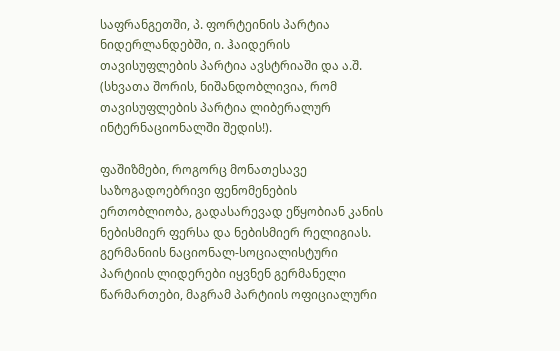საფრანგეთში, პ. ფორტეინის პარტია ნიდერლანდებში, ი. ჰაიდერის თავისუფლების პარტია ავსტრიაში და ა.შ. (სხვათა შორის, ნიშანდობლივია, რომ თავისუფლების პარტია ლიბერალურ ინტერნაციონალში შედის!).

ფაშიზმები, როგორც მონათესავე საზოგადოებრივი ფენომენების ერთობლიობა, გადასარევად ეწყობიან კანის ნებისმიერ ფერსა და ნებისმიერ რელიგიას. გერმანიის ნაციონალ-სოციალისტური პარტიის ლიდერები იყვნენ გერმანელი წარმართები, მაგრამ პარტიის ოფიციალური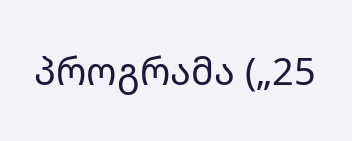პროგრამა („25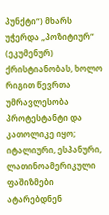პუნქტი“) მხარს უჭერდა „პოზიტიურ“ (ეკუმენურ) ქრისტიანობას, ხოლო რიგით წევრთა უმრავლესობა პროტესტანტი და კათოლიკე იყო; იტალიური, ესპანური, ლათინოამერიკული ფაშიზმები ატარებდნენ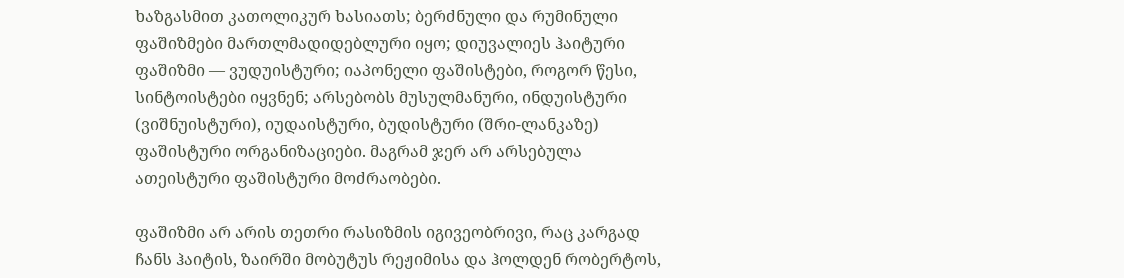ხაზგასმით კათოლიკურ ხასიათს; ბერძნული და რუმინული ფაშიზმები მართლმადიდებლური იყო; დიუვალიეს ჰაიტური ფაშიზმი — ვუდუისტური; იაპონელი ფაშისტები, როგორ წესი, სინტოისტები იყვნენ; არსებობს მუსულმანური, ინდუისტური (ვიშნუისტური), იუდაისტური, ბუდისტური (შრი-ლანკაზე) ფაშისტური ორგანიზაციები. მაგრამ ჯერ არ არსებულა ათეისტური ფაშისტური მოძრაობები.

ფაშიზმი არ არის თეთრი რასიზმის იგივეობრივი, რაც კარგად ჩანს ჰაიტის, ზაირში მობუტუს რეჟიმისა და ჰოლდენ რობერტოს,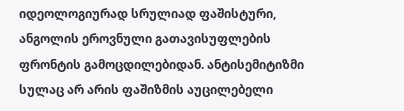იდეოლოგიურად სრულიად ფაშისტური, ანგოლის ეროვნული გათავისუფლების ფრონტის გამოცდილებიდან. ანტისემიტიზმი სულაც არ არის ფაშიზმის აუცილებელი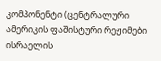კომპონენტი (ცენტრალური ამერიკის ფაშისტური რეჟიმები ისრაელის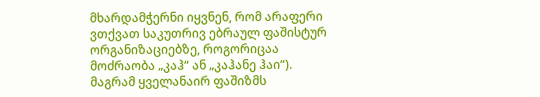მხარდამჭერნი იყვნენ, რომ არაფერი ვთქვათ საკუთრივ ებრაულ ფაშისტურ ორგანიზაციებზე, როგორიცაა მოძრაობა „კაჰ“ ან „კაჰანე ჰაი“). მაგრამ ყველანაირ ფაშიზმს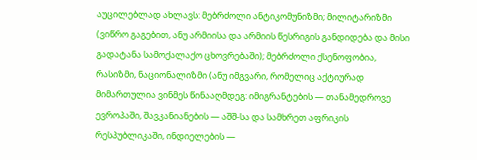აუცილებლად ახლავს: მებრძოლი ანტიკომუნიზმი; მილიტარიზმი (ვიწრო გაგებით, ანუ არმიისა და არმიის წესრიგის განდიდება და მისი გადატანა სამოქალაქო ცხოვრებაში); მებრძოლი ქსენოფობია, რასიზმი, ნაციონალიზმი (ანუ იმგვარი, რომელიც აქტიურად მიმართულია ვინმეს წინააღმდეგ: იმიგრანტების — თანამედროვე ევროპაში, შავკანიანების — აშშ-სა და სამხრეთ აფრიკის რესპუბლიკაში, ინდიელების —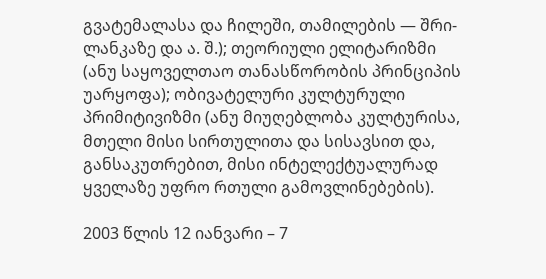გვატემალასა და ჩილეში, თამილების — შრი-ლანკაზე და ა. შ.); თეორიული ელიტარიზმი (ანუ საყოველთაო თანასწორობის პრინციპის უარყოფა); ობივატელური კულტურული პრიმიტივიზმი (ანუ მიუღებლობა კულტურისა, მთელი მისი სირთულითა და სისავსით და, განსაკუთრებით, მისი ინტელექტუალურად ყველაზე უფრო რთული გამოვლინებების).

2003 წლის 12 იანვარი – 7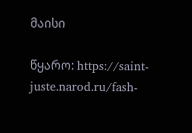მაისი

წყარო: https://saint-juste.narod.ru/fash-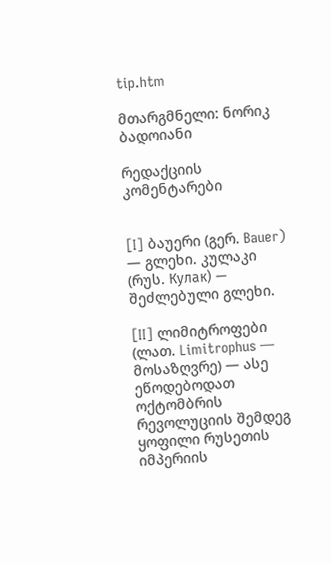tip.htm

მთარგმნელი: ნორიკ ბადოიანი

რედაქციის კომენტარები


[I] ბაუერი (გერ. Bauer) — გლეხი. კულაკი (რუს. Кулак) — შეძლებული გლეხი.

[II] ლიმიტროფები (ლათ. Limitrophus — მოსაზღვრე) — ასე ეწოდებოდათ ოქტომბრის რევოლუციის შემდეგ ყოფილი რუსეთის იმპერიის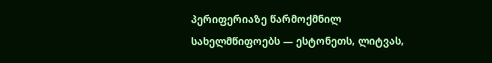პერიფერიაზე წარმოქმნილ სახელმწიფოებს — ესტონეთს, ლიტვას,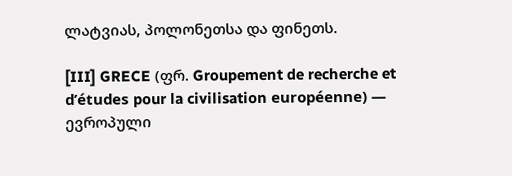ლატვიას, პოლონეთსა და ფინეთს.

[III] GRECE (ფრ. Groupement de recherche et d’études pour la civilisation européenne) — ევროპული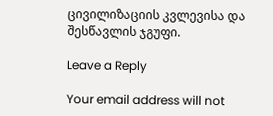ცივილიზაციის კვლევისა და შესწავლის ჯგუფი.

Leave a Reply

Your email address will not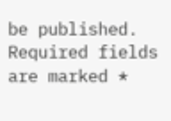be published. Required fields are marked *